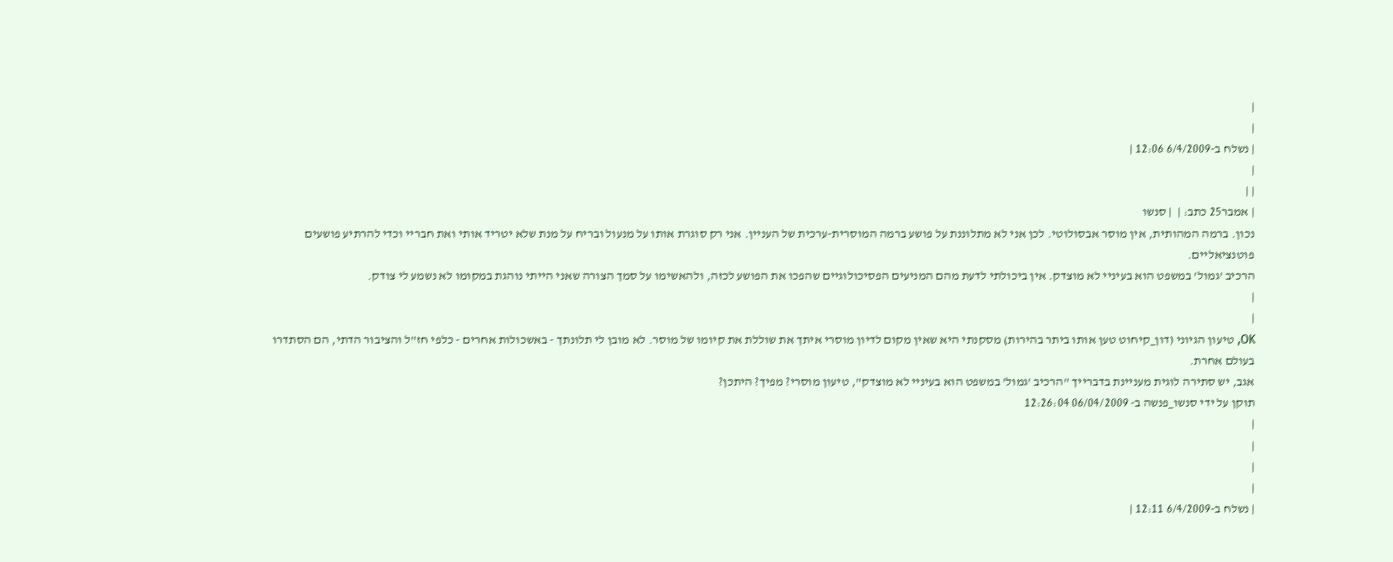|
|
| נשלח ב-6/4/2009 12:06 |
|
| |
| אמבר25 כתב: |  | סנשו
נכון. ברמה המהותית, אין מוסר אבסולוטי. לכן אני לא מתלוננת על פושע ברמה המוסרית-ערכית של העניין. אני רק סוגרת אותו על מנעול ובריח על מנת שלא יטריד אותי ואת חבריי וכדי להרתיע פושעים פוטנציאליים.
הרכיב 'גמול' במשפט הוא בעיניי לא מוצדק. אין ביכולתי לדעת מהם המניעים הפסיכולוגיים שהפכו את הפושע לכזה, ולהאשימו על סמך הצורה שאני הייתי נוהגת במקומו לא נשמע לי צודק.
|
|
OK, טיעון הגיוני (דון_קיחוט טען אותו ביתר בהירות) מסקנתי היא שאין מקום לדיון מוסרי איתך את שוללת את קיומו של מוסר. לא מובן לי תלונתך - באשכולות אחרים - כלפי חז"ל והציבור הדתי, הם הסתדרו בעולם אחרת.
אגב, יש סתירה לוגית מעניינת בדברייך "הרכיב 'גמול' במשפט הוא בעיניי לא מוצדק", טיעון מוסרי? מפיך? היתכן?
תוקן על ידי סנשו_פנשה ב- 06/04/2009 12:26:04
|
|
|
|
| נשלח ב-6/4/2009 12:11 |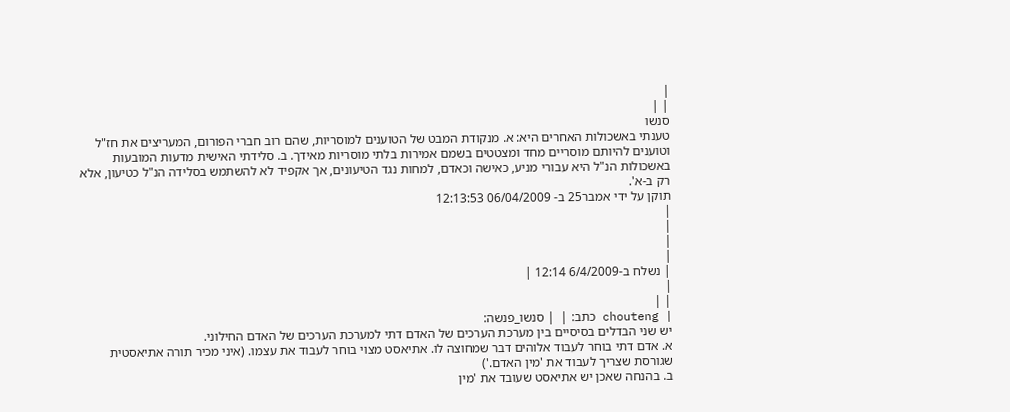|
| |
סנשו
טענתי באשכולות האחרים היא: א. מנקודת המבט של הטוענים למוסריות, שהם רוב חברי הפורום, המעריצים את חז"ל וטוענים להיותם מוסריים מחד ומצטטים בשמם אמירות בלתי מוסריות מאידך. ב. סלידתי האישית מדעות המובעות באשכולות הנ"ל היא עבורי מניע, כאישה וכאדם, למחות נגד הטיעונים, אך אקפיד לא להשתמש בסלידה הנ"ל כטיעון, אלא רק ב-א'.
תוקן על ידי אמבר25 ב- 06/04/2009 12:13:53
|
|
|
|
| נשלח ב-6/4/2009 12:14 |
|
| |
| chouteng כתב: |  | סנשו_פנשה:
יש שני הבדלים בסיסיים בין מערכת הערכים של האדם דתי למערכת הערכים של האדם החילוני.
א. אדם דתי בוחר לעבוד אלוהים דבר שמחוצה לו. אתיאסט מצוי בוחר לעבוד את עצמו. (איני מכיר תורה אתיאסטית שגורסת שצריך לעבוד את 'מין האדם.')
ב. בהנחה שאכן יש אתיאסט שעובד את 'מין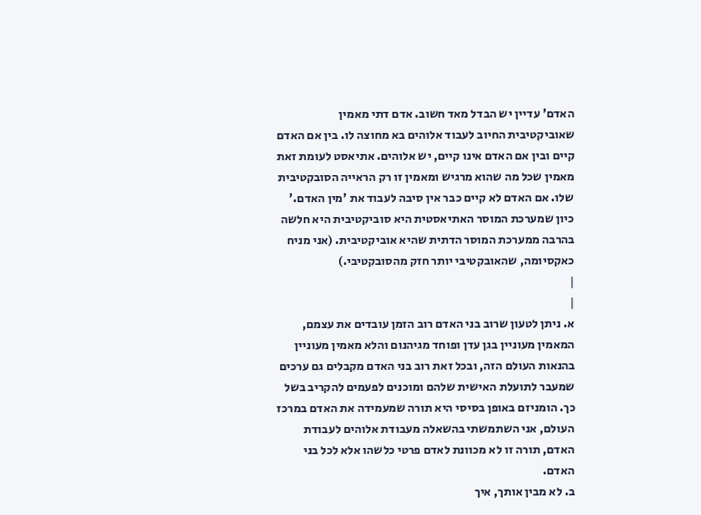האדם' עדיין יש הבדל מאד חשוב. אדם דתי מאמין שאוביקטיבית החיוב לעבוד אלוהים בא מחוצה לו. בין אם האדם קיים ובין אם האדם אינו קיים, יש אלוהים. אתיאסט לעומת זאת מאמין שכל מה שהוא מרגיש ומאמין זו רק הראייה הסובקטיבית שלו. אם האדם לא קיים כבר אין סיבה לעבוד את 'מין האדם.' כיון שמערכת המוסר האתיאסטית היא סוביקטיבית היא חלשה בהרבה ממערכת המוסר הדתית שהיא אוביקטיבית. (אני מניח כאקסיומה, שהאובקטיבי יותר חזק מהסובקטיבי.)
|
|
א. ניתן לטעון שרוב בני האדם רוב הזמן עובדים את עצמם, המאמין מעוניין בגן עדן ופוחד מגיהנום והלא מאמין מעוניין בהנאות העולם הזה, ובכל זאת רוב בני האדם מקבלים גם ערכים שמעבר לתועלת האישית שלהם ומוכנים לפעמים להקריב בשל כך. הומניזם באופן בסיסי היא תורה שמעמידה את האדם במרכז העולם, אני השתמשתי בהשאלה מעבודת אלוהים לעבודת האדם, תורה זו לא מכוונת לאדם פרטי כלשהו אלא לכל בני האדם.
ב. לא מבין אותך, איך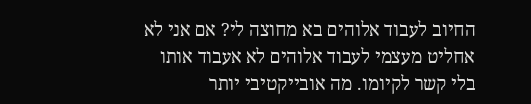החיוב לעבוד אלוהים בא מחוצה לי? אם אני לא אחליט מעצמי לעבוד אלוהים לא אעבוד אותו בלי קשר לקיומו. מה אובייקטיבי יותר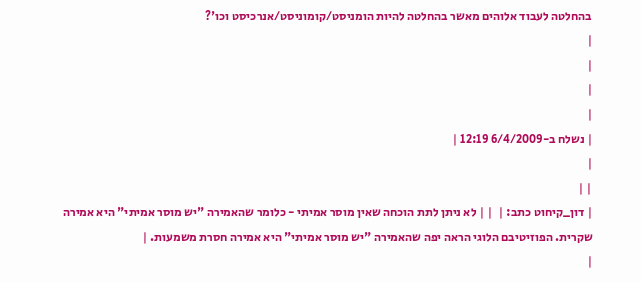בהחלטה לעבוד אלוהים מאשר בהחלטה להיות הומניסט/קומוניסט/אנרכיסט וכו'?
|
|
|
|
| נשלח ב-6/4/2009 12:19 |
|
| |
| דון_קיחוט כתב: |  | | לא ניתן לתת הוכחה שאין מוסר אמיתי - כלומר שהאמירה "יש מוסר אמיתי" היא אמירה שקרית. הפוזיטיבם הלוגי הראה יפה שהאמירה "יש מוסר אמיתי" היא אמירה חסרת משמעות. |
|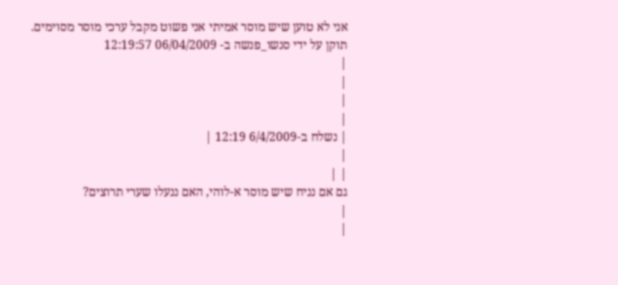אני לא טוען שיש מוסר אמיתי אני פשוט מקבל ערכי מוסר מסוימים.
תוקן על ידי סנשו_פנשה ב- 06/04/2009 12:19:57
|
|
|
|
| נשלח ב-6/4/2009 12:19 |
|
| |
גם אם נניח שיש מוסר א-לוהי, האם ננעלו שערי תרוצים?
|
|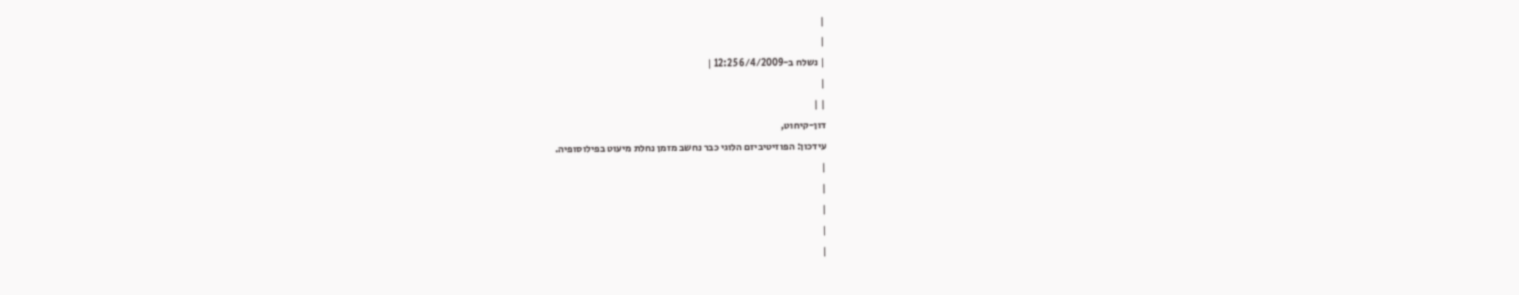|
|
| נשלח ב-6/4/2009 12:25 |
|
| |
דון-קיחוט,
עידכון: הפוזיטיביזם הלוגי כבר נחשב מזמן נחלת מיעוט בפילוסופיה.
|
|
|
|
|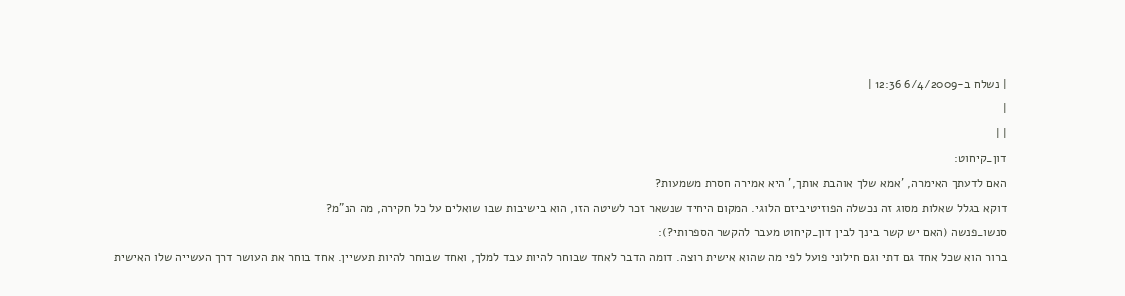| נשלח ב-6/4/2009 12:36 |
|
| |
דון_קיחוט:
האם לדעתך האימרה, 'אמא שלך אוהבת אותך,' היא אמירה חסרת משמעות?
דוקא בגלל שאלות מסוג זה נכשלה הפוזיטיביזם הלוגי. המקום היחיד שנשאר זכר לשיטה הזו, הוא בישיבות שבו שואלים על כל חקירה, מה הנ"מ?
סנשו_פנשה (האם יש קשר בינך לבין דון_קיחוט מעבר להקשר הספרותי?):
ברור הוא שכל אחד גם דתי וגם חילוני פועל לפי מה שהוא אישית רוצה. דומה הדבר לאחד שבוחר להיות עבד למלך, ואחד שבוחר להיות תעשיין. אחד בוחר את העושר דרך העשייה שלו האישית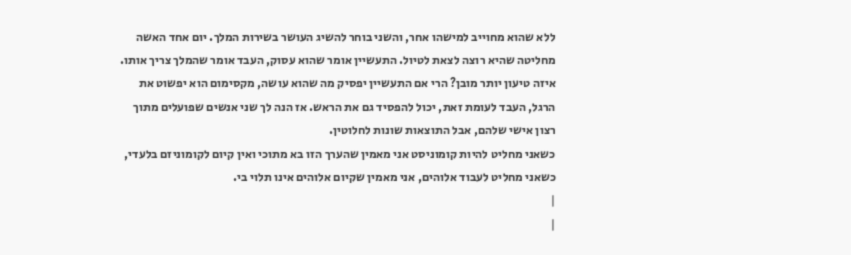ללא שהוא מחוייב למישהו אחר, והשני בוחר להשיג העושר בשירות המלך. יום אחד האשה מחליטה שהיא רוצה לצאת לטיול. התעשיין אומר שהוא עסוק, העבד אומר שהמלך צריך אותו. איזה טיעון יותר מובן? הרי אם התעשיין יפסיק מה שהוא עושה, מקסימום הוא יפשוט את הרגל, העבד לעומת זאת, יכול להפסיד גם את הראש. אז הנה לך שני אנשים שפועלים מתוך רצון אישי שלהם, אבל התוצאות שונות לחלוטין.
כשאני מחליט להיות קומוניסט אני מאמין שהערך הזו בא מתוכי ואין קיום לקומוניזם בלעדי, כשאני מחליט לעבוד אלוהים, אני מאמין שקיום אלוהים אינו תלוי בי.
|
|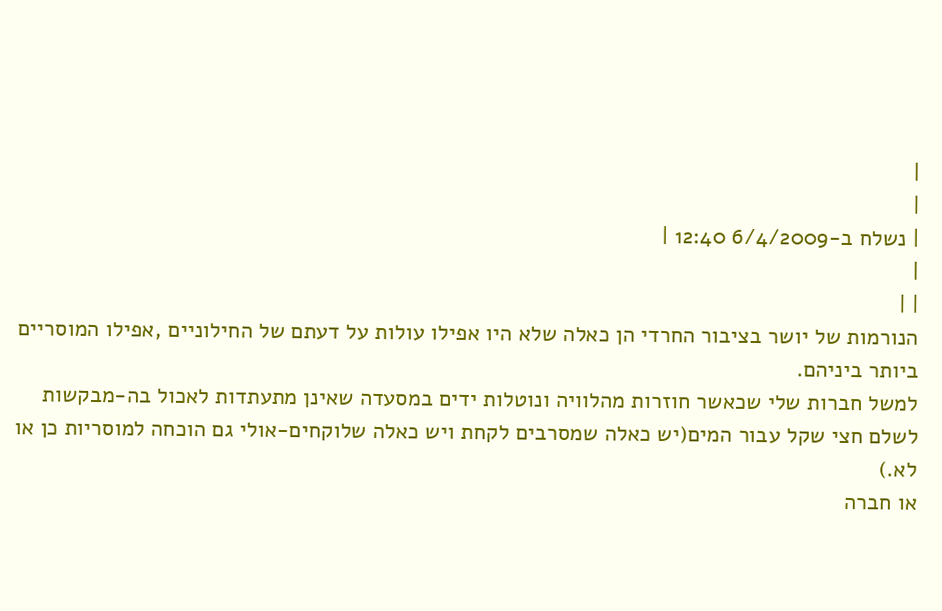|
|
| נשלח ב-6/4/2009 12:40 |
|
| |
הנורמות של יושר בציבור החרדי הן כאלה שלא היו אפילו עולות על דעתם של החילוניים ,אפילו המוסריים ביותר ביניהם.
למשל חברות שלי שכאשר חוזרות מהלוויה ונוטלות ידים במסעדה שאינן מתעתדות לאכול בה-מבקשות לשלם חצי שקל עבור המים(יש כאלה שמסרבים לקחת ויש כאלה שלוקחים-אולי גם הוכחה למוסריות כן או לא.)
או חברה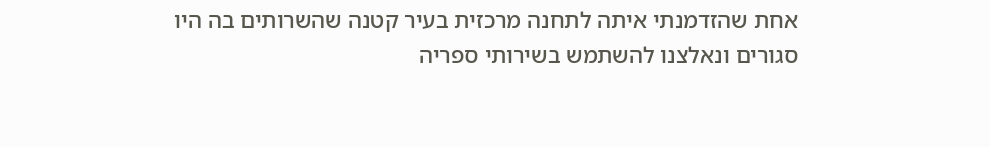אחת שהזדמנתי איתה לתחנה מרכזית בעיר קטנה שהשרותים בה היו סגורים ונאלצנו להשתמש בשירותי ספריה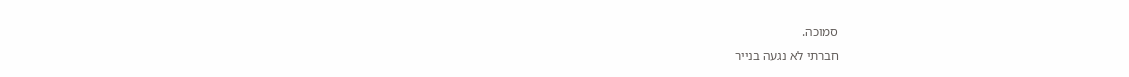סמוכה.
חברתי לא נגעה בנייר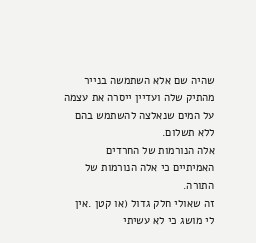שהיה שם אלא השתמשה בנייר מהתיק שלה ועדיין ייסרה את עצמה על המים שנאלצה להשתמש בהם ללא תשלום.
אלה הנורמות של החרדים האמיתיים כי אלה הנורמות של התורה.
זה שאולי חלק גדול (או קטן .אין לי מושג כי לא עשיתי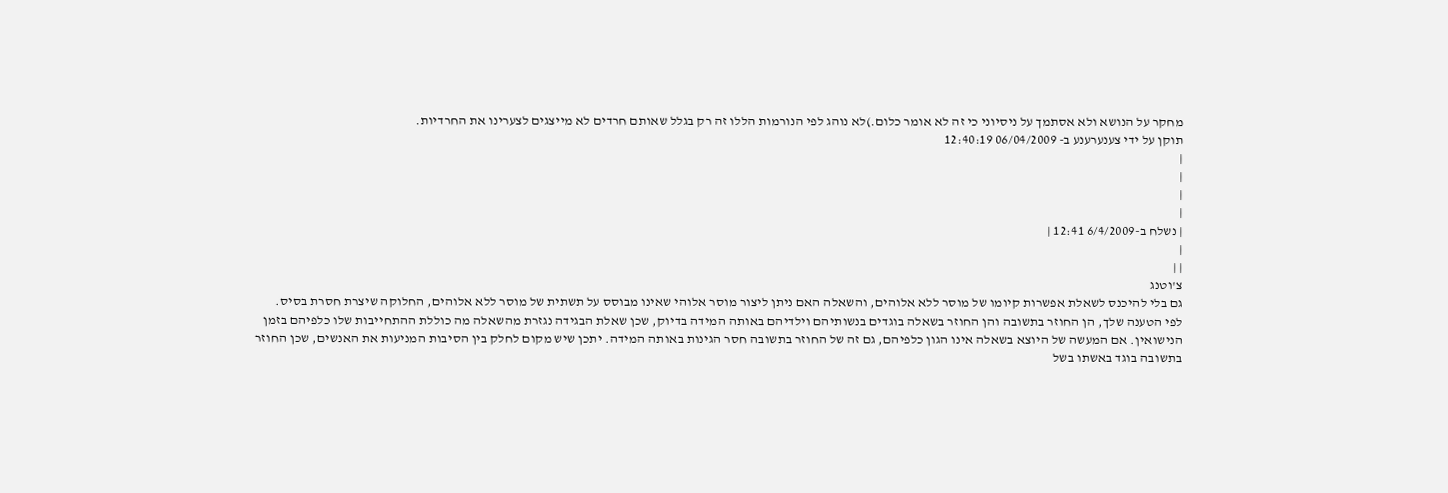מחקר על הנושא ולא אסתמך על ניסיוני כי זה לא אומר כלום.)לא נוהג לפי הנורמות הללו זה רק בגלל שאותם חרדים לא מייצגים לצערינו את החרדיות.
תוקן על ידי צענערענע ב- 06/04/2009 12:40:19
|
|
|
|
| נשלח ב-6/4/2009 12:41 |
|
| |
צ'וטנג
גם בלי להיכנס לשאלת אפשרות קיומו של מוסר ללא אלוהים, והשאלה האם ניתן ליצור מוסר אלוהי שאינו מבוסס על תשתית של מוסר ללא אלוהים, החלוקה שיצרת חסרת בסיס.
לפי הטענה שלך, הן החוזר בתשובה והן החוזר בשאלה בוגדים בנשותיהם וילדיהם באותה המידה בדיוק, שכן שאלת הבגידה נגזרת מהשאלה מה כוללת ההתחייבות שלו כלפיהם בזמן הנישואין. אם המעשה של היוצא בשאלה אינו הגון כלפיהם, גם זה של החוזר בתשובה חסר הגינות באותה המידה. יתכן שיש מקום לחלק בין הסיבות המניעות את האנשים, שכן החוזר בתשובה בוגד באשתו בשל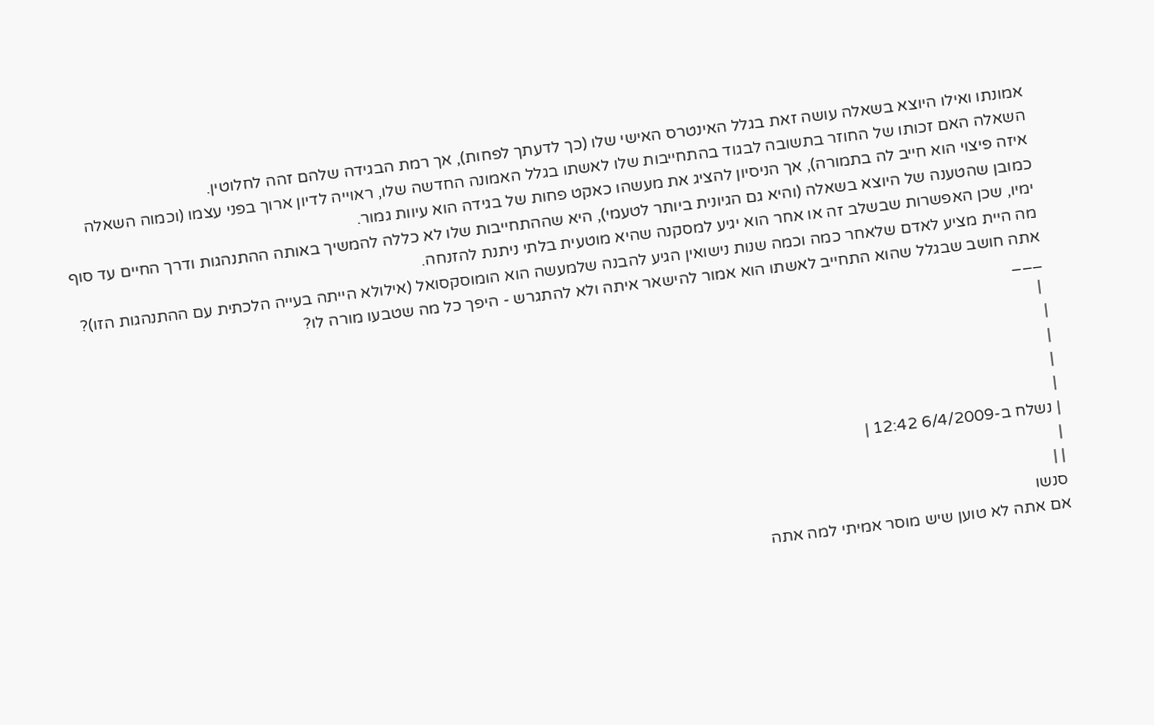אמונתו ואילו היוצא בשאלה עושה זאת בגלל האינטרס האישי שלו (כך לדעתך לפחות), אך רמת הבגידה שלהם זהה לחלוטין.
השאלה האם זכותו של החוזר בתשובה לבגוד בהתחייבות שלו לאשתו בגלל האמונה החדשה שלו, ראוייה לדיון ארוך בפני עצמו (וכמוה השאלה איזה פיצוי הוא חייב לה בתמורה), אך הניסיון להציג את מעשהו כאקט פחות של בגידה הוא עיוות גמור.
כמובן שהטענה של היוצא בשאלה (והיא גם הגיונית ביותר לטעמי), היא שההתחייבות שלו לא כללה להמשיך באותה ההתנהגות ודרך החיים עד סוף ימיו, שכן האפשרות שבשלב זה או אחר הוא יגיע למסקנה שהיא מוטעית בלתי ניתנת להזנחה.
מה היית מציע לאדם שלאחר כמה וכמה שנות נישואין הגיע להבנה שלמעשה הוא הומוסקסואל (אילולא הייתה בעייה הלכתית עם ההתנהגות הזו)? אתה חושב שבגלל שהוא התחייב לאשתו הוא אמור להישאר איתה ולא להתגרש - היפך כל מה שטבעו מורה לו?
___
 |
|
|
|
|
| נשלח ב-6/4/2009 12:42 |
|
| |
סנשו
אם אתה לא טוען שיש מוסר אמיתי למה אתה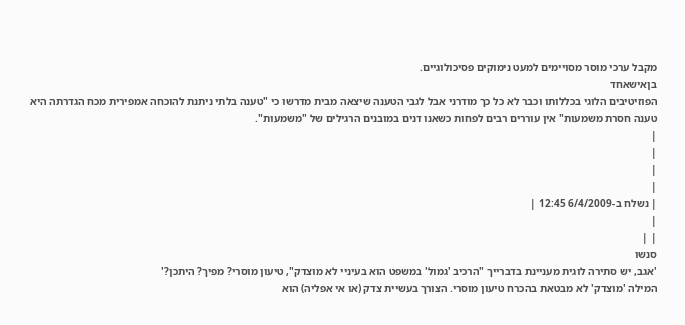מקבל ערכי מוסר מסויימים למעט נימוקים פסיכולוגיים.
בןאישאחד
הפוזיטיבים הלוגי בכללותו וכבר לא כל כך מודרני אבל לגבי הטענה שיצאה מבית מדרשו כי "טענה בלתי ניתנת להוכחה אמפירית מכח הגדרתה היא טענה חסרת משמעות" אין עוררים רבים לפחות כשאנו דנים במובנים הרגילים של "משמעות".
|
|
|
|
| נשלח ב-6/4/2009 12:45 |
|
| |
סנשו
'אגב, יש סתירה לוגית מעניינת בדברייך "הרכיב 'גמול' במשפט הוא בעיניי לא מוצדק", טיעון מוסרי? מפיך? היתכן?'
המילה 'מוצדק' לא מבטאת בהכרח טיעון מוסרי. הצורך בעשיית צדק (או אי אפליה) הוא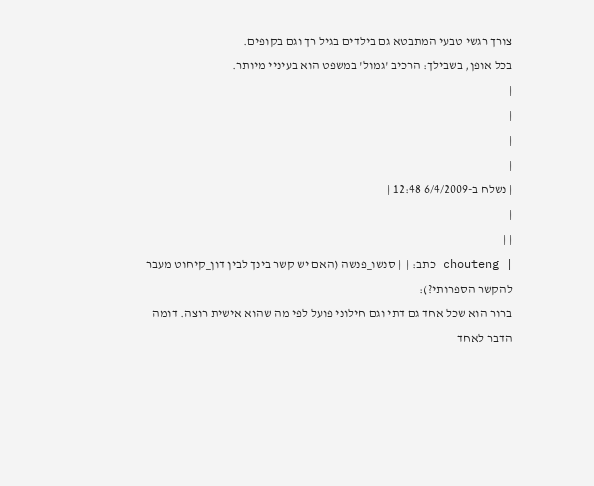צורך רגשי טבעי המתבטא גם בילדים בגיל רך וגם בקופים.
בכל אופן, בשבילך: הרכיב 'גמול' במשפט הוא בעיניי מיותר.
|
|
|
|
| נשלח ב-6/4/2009 12:48 |
|
| |
| chouteng כתב: |  | סנשו_פנשה (האם יש קשר בינך לבין דון_קיחוט מעבר להקשר הספרותי?):
ברור הוא שכל אחד גם דתי וגם חילוני פועל לפי מה שהוא אישית רוצה. דומה הדבר לאחד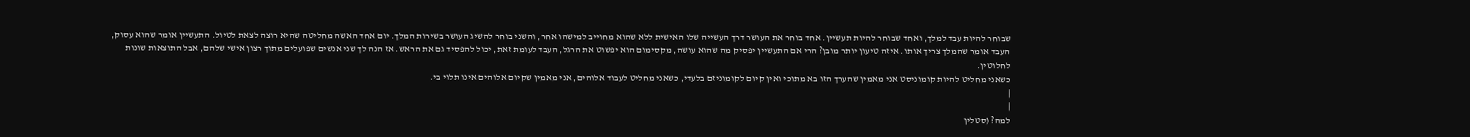שבוחר להיות עבד למלך, ואחד שבוחר להיות תעשיין. אחד בוחר את העושר דרך העשייה שלו האישית ללא שהוא מחוייב למישהו אחר, והשני בוחר להשיג העושר בשירות המלך. יום אחד האשה מחליטה שהיא רוצה לצאת לטיול. התעשיין אומר שהוא עסוק, העבד אומר שהמלך צריך אותו. איזה טיעון יותר מובן? הרי אם התעשיין יפסיק מה שהוא עושה, מקסימום הוא יפשוט את הרגל, העבד לעומת זאת, יכול להפסיד גם את הראש. אז הנה לך שני אנשים שפועלים מתוך רצון אישי שלהם, אבל התוצאות שונות לחלוטין.
כשאני מחליט להיות קומוניסט אני מאמין שהערך הזו בא מתוכי ואין קיום לקומוניזם בלעדי, כשאני מחליט לעבוד אלוהים, אני מאמין שקיום אלוהים אינו תלוי בי.
|
|
למה? (סטלין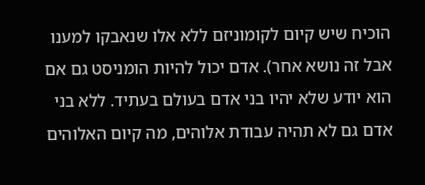הוכיח שיש קיום לקומוניזם ללא אלו שנאבקו למענו אבל זה נושא אחר). אדם יכול להיות הומניסט גם אם הוא יודע שלא יהיו בני אדם בעולם בעתיד. ללא בני אדם גם לא תהיה עבודת אלוהים, מה קיום האלוהים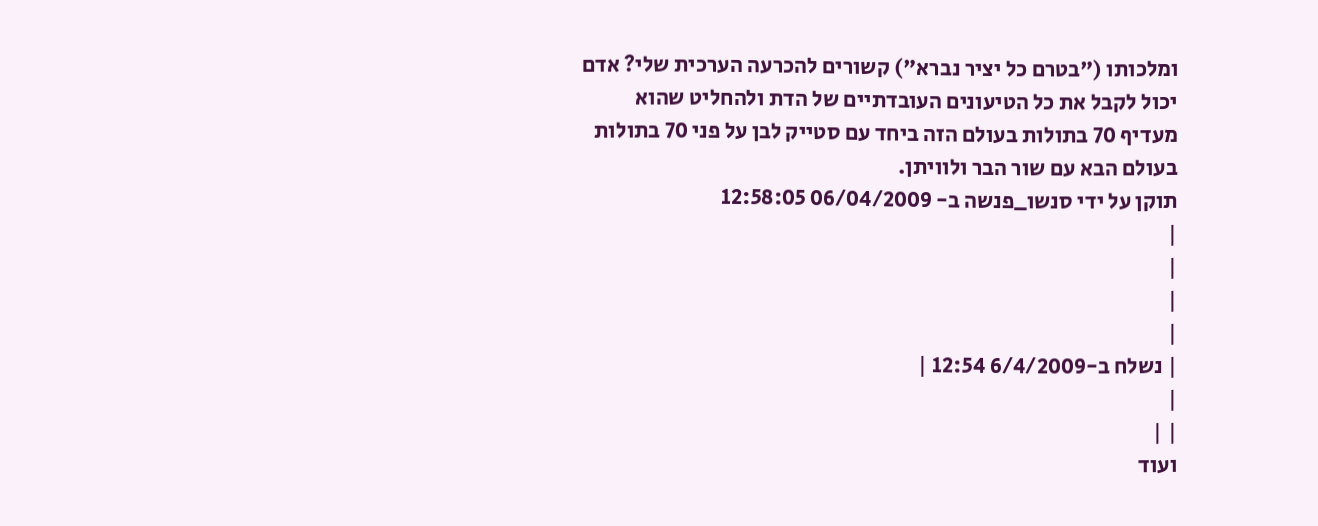ומלכותו ("בטרם כל יציר נברא") קשורים להכרעה הערכית שלי? אדם יכול לקבל את כל הטיעונים העובדתיים של הדת ולהחליט שהוא מעדיף 70 בתולות בעולם הזה ביחד עם סטייק לבן על פני 70 בתולות בעולם הבא עם שור הבר ולוויתן.
תוקן על ידי סנשו_פנשה ב- 06/04/2009 12:58:05
|
|
|
|
| נשלח ב-6/4/2009 12:54 |
|
| |
ועוד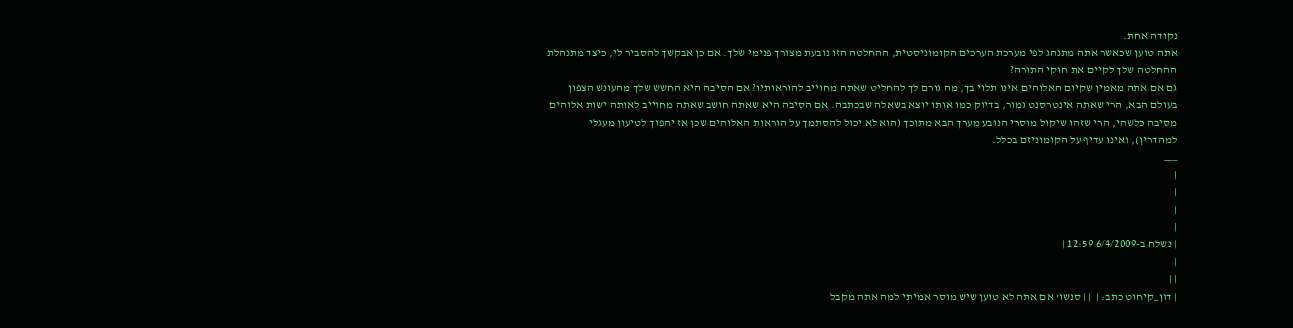נקודה אחת.
אתה טוען שכאשר אתה מתנהג לפי מערכת הערכים הקומוניסטית, ההחלטה הזו נובעת מצורך פנימי שלך. אם כן אבקשך להסביר לי, כיצד מתנהלת ההחלטה שלך לקיים את חוקי התורה?
גם אם אתה מאמין שקיום האלוהים אינו תלוי בך, מה גורם לך להחליט שאתה מחוייב להוראותיו? אם הסיבה היא החשש שלך מהעונש הצפון בעולם הבא, הרי שאתה אינטרסנט גמור, בדיוק כמו אותו יוצא בשאלה שבכתבה. אם הסיבה היא שאתה חושב שאתה מחוייב לאותה ישות אלוהים מסיבה כלשהי, הרי שזהו שיקול מוסרי הנובע מערך הבא מתוכך (הוא לא יכול להסתמך על הוראות האלוהים שכן אז יהפוך לטיעון מעגלי למהדרין), ואינו עדיף על הקומוניזם בכלל.
___
|
|
|
|
| נשלח ב-6/4/2009 12:59 |
|
| |
| דון_קיחוט כתב: |  | | סנשו' אם אתה לא טוען שיש מוסר אמיתי למה אתה מקבל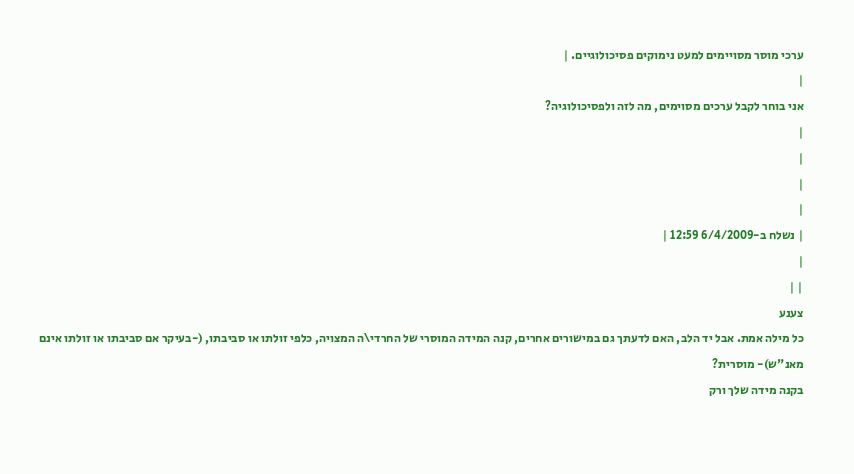ערכי מוסר מסויימים למעט נימוקים פסיכולוגיים. |
|
אני בוחר לקבל ערכים מסוימים, מה לזה ולפסיכולוגיה?
|
|
|
|
| נשלח ב-6/4/2009 12:59 |
|
| |
צענע
כל מילה אמת. אבל יד הלב, האם לדעתך גם במישורים אחרים, קנה המידה המוסרי של החרדי\ה המצויה, כלפי זולתו או סביבתו, (-בעיקר אם סביבתו או זולתו אינם מאנ"ש)- מוסרית?
בקנה מידה שלך ורק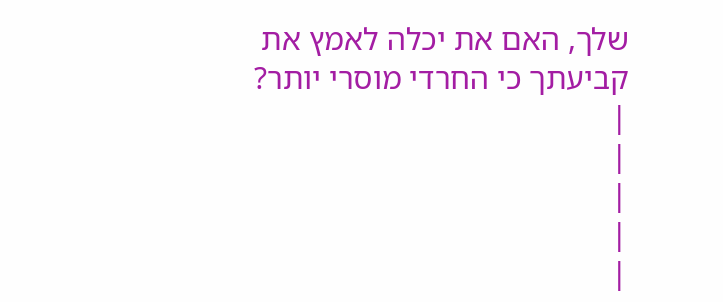שלך, האם את יכלה לאמץ את קביעתך כי החרדי מוסרי יותר?
|
|
|
|
|